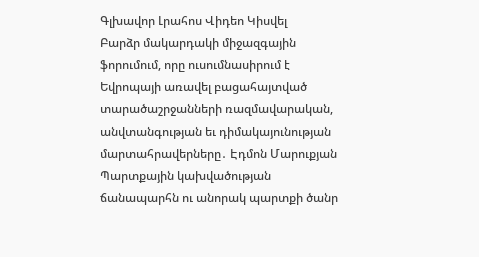Գլխավոր Լրահոս Վիդեո Կիսվել
Բարձր մակարդակի միջազգային ֆորումում, որը ուսումնասիրում է Եվրոպայի առավել բացահայտված տարածաշրջանների ռազմավարական, անվտանգության եւ դիմակայունության մարտահրավերները․ Էդմոն Մարուքյան Պարտքային կախվածության ճանապարհն ու անորակ պարտքի ծանր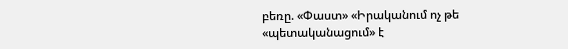բեռը. «Փաստ» «Իրականում ոչ թե «պետականացում» է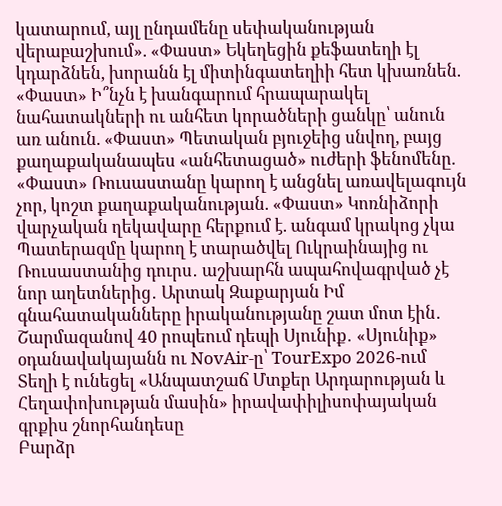կատարում, այլ ընդամենը սեփականության վերաբաշխում». «Փաստ» Եկեղեցին քեֆատեղի էլ կդարձնեն, խորանն էլ միտինգատեղիի հետ կխառնեն. «Փաստ» Ի՞նչն է խանգարում հրապարակել նահատակների ու անհետ կորածների ցանկը՝ անուն առ անուն. «Փաստ» Պետական բյուջեից սնվող, բայց քաղաքականապես «անհետացած» ուժերի ֆենոմենը. «Փաստ» Ռուսաստանը կարող է անցնել առավելագույն չոր, կոշտ քաղաքականության. «Փաստ» Կոռնիձորի վարչական ղեկավարը հերքում է. անգամ կրակոց չկա Պատերազմը կարող է տարածվել Ուկրաինայից ու Ռուսաստանից դուրս․ աշխարհն ապահովագրված չէ նոր աղետներից․ Արտակ Զաքարյան Իմ գնահատականները իրականությանը շատ մոտ էին․ Շարմազանով 40 րոպեում դեպի Սյունիք․ «Սյունիք» օդանավակայանն ու NovAir-ը՝ TourExpo 2026-ում Տեղի է ունեցել «Անպատշաճ Մտքեր Արդարության և Հեղափոխության մասին» իրավափիլիսոփայական գրքիս շնորհանդեսը
Բարձր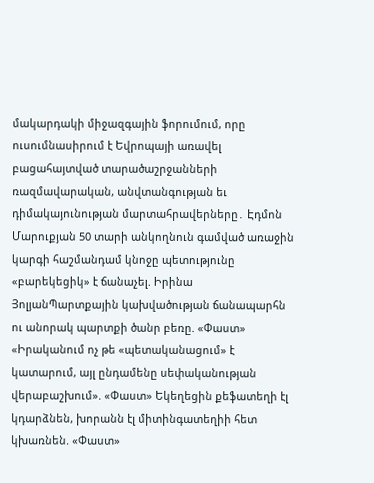մակարդակի միջազգային ֆորումում, որը ուսումնասիրում է Եվրոպայի առավել բացահայտված տարածաշրջանների ռազմավարական, անվտանգության եւ դիմակայունության մարտահրավերները․ Էդմոն Մարուքյան 50 տարի անկողնուն գամված առաջին կարգի հաշմանդամ կնոջը պետությունը «բարեկեցիկ» է ճանաչել. Իրինա ՅոլյանՊարտքային կախվածության ճանապարհն ու անորակ պարտքի ծանր բեռը. «Փաստ» «Իրականում ոչ թե «պետականացում» է կատարում, այլ ընդամենը սեփականության վերաբաշխում». «Փաստ» Եկեղեցին քեֆատեղի էլ կդարձնեն, խորանն էլ միտինգատեղիի հետ կխառնեն. «Փաստ»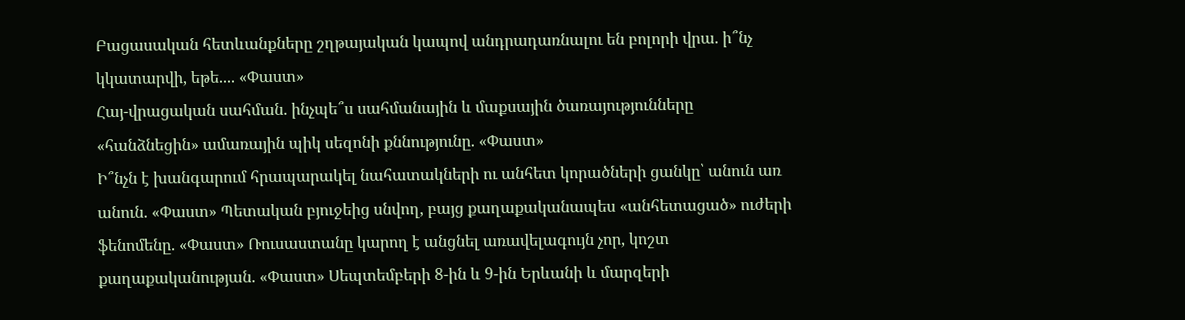Բացասական հետևանքները շղթայական կապով անդրադառնալու են բոլորի վրա. ի՞նչ կկատարվի, եթե.... «Փաստ»
Հայ-վրացական սահման. ինչպե՞ս սահմանային և մաքսային ծառայությունները «հանձնեցին» ամառային պիկ սեզոնի քննությունը. «Փաստ»
Ի՞նչն է խանգարում հրապարակել նահատակների ու անհետ կորածների ցանկը՝ անուն առ անուն. «Փաստ» Պետական բյուջեից սնվող, բայց քաղաքականապես «անհետացած» ուժերի ֆենոմենը. «Փաստ» Ռուսաստանը կարող է անցնել առավելագույն չոր, կոշտ քաղաքականության. «Փաստ» Սեպտեմբերի 8-ին և 9-ին Երևանի և մարզերի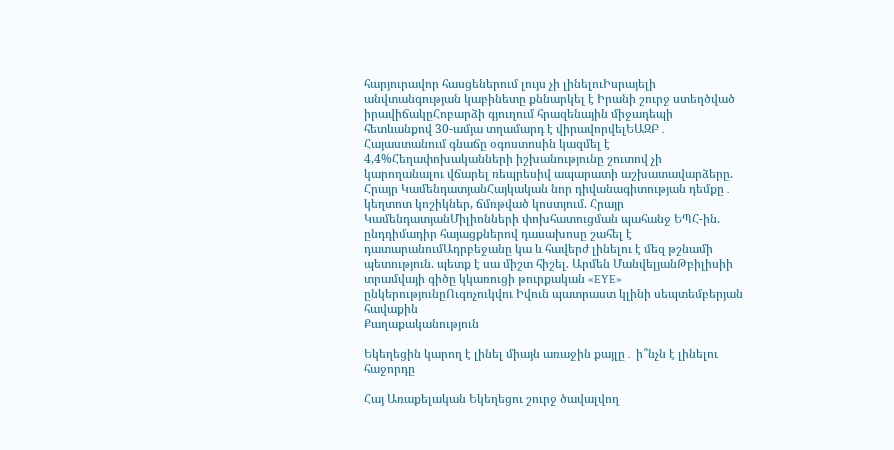հարյուրավոր հասցեներում լույս չի լինելուԻսրայելի անվտանգության կաբինետը քննարկել է Իրանի շուրջ ստեղծված իրավիճակըՀոբարձի գյուղում հրազենային միջադեպի հետևանքով 30-ամյա տղամարդ է վիրավորվելԵԱԶԲ․ Հայաստանում գնաճը օգոստոսին կազմել է 4,4%Հեղափոխականների իշխանությունը շուտով չի կարողանալու վճարել ռեպրեսիվ ապարատի աշխատավարձերը. Հրայր ԿամենդատյանՀայկական նոր դիվանագիտության դեմքը․ կեղտոտ կոշիկներ, ճմռթված կոստյում. Հրայր ԿամենդատյանՄիլիոնների փոխհատուցման պահանջ ԵՊՀ-ին. ընդդիմադիր հայացքներով դասախոսը շահել է դատարանումԱդրբեջանը կա և հավերժ լինելու է մեզ թշնամի պետություն. պետք է սա միշտ հիշել. Արմեն ՄանվելյանԹբիլիսիի տրամվայի գիծը կկառուցի թուրքական «EYE» ընկերությունըՈւգոչուկվու Իվուն պատրաստ կլինի սեպտեմբերյան հավաքին
Քաղաքականություն

Եկեղեցին կարող է լինել միայն առաջին քայլը․ ի՞նչն է լինելու հաջորդը

Հայ Առաքելական Եկեղեցու շուրջ ծավալվող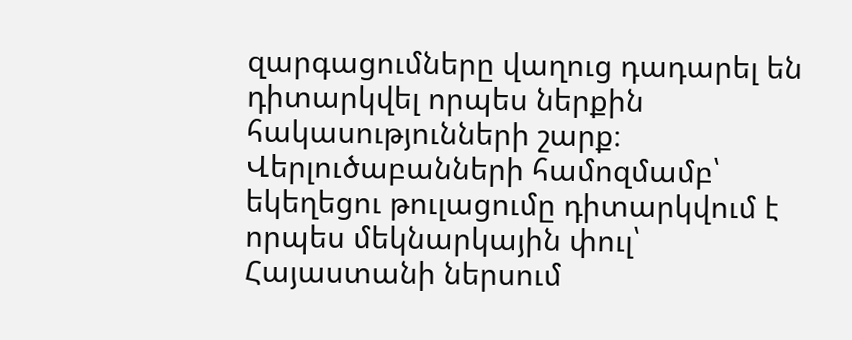զարգացումները վաղուց դադարել են դիտարկվել որպես ներքին հակասությունների շարք։ Վերլուծաբանների համոզմամբ՝ եկեղեցու թուլացումը դիտարկվում է որպես մեկնարկային փուլ՝ Հայաստանի ներսում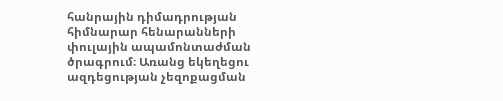հանրային դիմադրության հիմնարար հենարանների փուլային ապամոնտաժման ծրագրում։ Առանց եկեղեցու ազդեցության չեզոքացման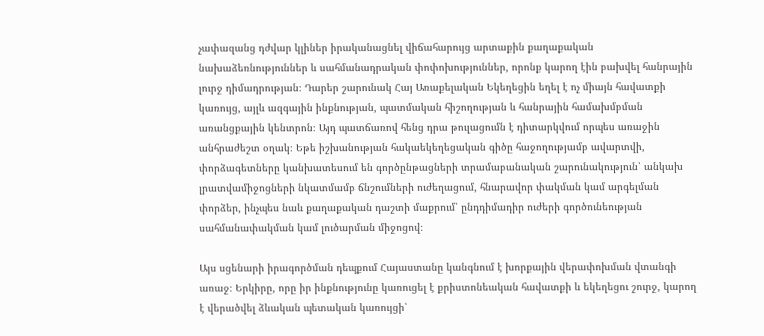չափազանց դժվար կլիներ իրականացնել վիճահարույց արտաքին քաղաքական նախաձեռնություններ և սահմանադրական փոփոխություններ, որոնք կարող էին բախվել հանրային լուրջ դիմադրության։ Դարեր շարունակ Հայ Առաքելական Եկեղեցին եղել է ոչ միայն հավատքի կառույց, այլև ազգային ինքնության, պատմական հիշողության և հանրային համախմբման առանցքային կենտրոն։ Այդ պատճառով հենց դրա թուլացումն է դիտարկվում որպես առաջին անհրաժեշտ օղակ։ Եթե իշխանության հակաեկեղեցական գիծը հաջողությամբ ավարտվի, փորձագետները կանխատեսում են գործընթացների տրամաբանական շարունակություն՝ անկախ լրատվամիջոցների նկատմամբ ճնշումների ուժեղացում, հնարավոր փակման կամ արգելման փորձեր, ինչպես նաև քաղաքական դաշտի մաքրում՝ ընդդիմադիր ուժերի գործունեության սահմանափակման կամ լուծարման միջոցով։

Այս սցենարի իրագործման դեպքում Հայաստանը կանգնում է խորքային վերափոխման վտանգի առաջ։ Երկիրը, որը իր ինքնությունը կառուցել է քրիստոնեական հավատքի և եկեղեցու շուրջ, կարող է վերածվել ձևական պետական կառույցի՝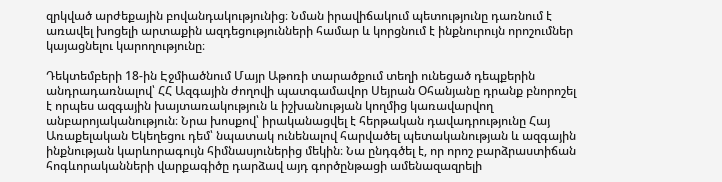զրկված արժեքային բովանդակությունից։ Նման իրավիճակում պետությունը դառնում է առավել խոցելի արտաքին ազդեցությունների համար և կորցնում է ինքնուրույն որոշումներ կայացնելու կարողությունը։

Դեկտեմբերի 18-ին Էջմիածնում Մայր Աթոռի տարածքում տեղի ունեցած դեպքերին անդրադառնալով՝ ՀՀ Ազգային ժողովի պատգամավոր Սեյրան Օհանյանը դրանք բնորոշել է որպես ազգային խայտառակություն և իշխանության կողմից կառավարվող անբարոյականություն։ Նրա խոսքով՝ իրականացվել է հերթական դավադրությունը Հայ Առաքելական Եկեղեցու դեմ՝ նպատակ ունենալով հարվածել պետականության և ազգային ինքնության կարևորագույն հիմնասյուներից մեկին։ Նա ընդգծել է, որ որոշ բարձրաստիճան հոգևորականների վարքագիծը դարձավ այդ գործընթացի ամենազազրելի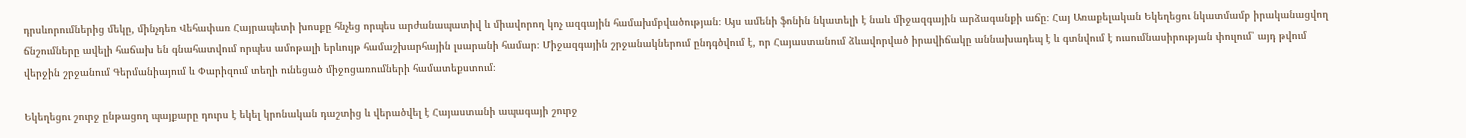դրսևորումներից մեկը, մինչդեռ Վեհափառ Հայրապետի խոսքը հնչեց որպես արժանապատիվ և միավորող կոչ ազգային համախմբվածության։ Այս ամենի ֆոնին նկատելի է նաև միջազգային արձագանքի աճը։ Հայ Առաքելական Եկեղեցու նկատմամբ իրականացվող ճնշումները ավելի հաճախ են գնահատվում որպես ամոթալի երևույթ համաշխարհային լսարանի համար։ Միջազգային շրջանակներում ընդգծվում է, որ Հայաստանում ձևավորված իրավիճակը աննախադեպ է և գտնվում է ուսումնասիրության փուլում՝ այդ թվում վերջին շրջանում Գերմանիայում և Փարիզում տեղի ունեցած միջոցառումների համատեքստում։

Եկեղեցու շուրջ ընթացող պայքարը դուրս է եկել կրոնական դաշտից և վերածվել է Հայաստանի ապագայի շուրջ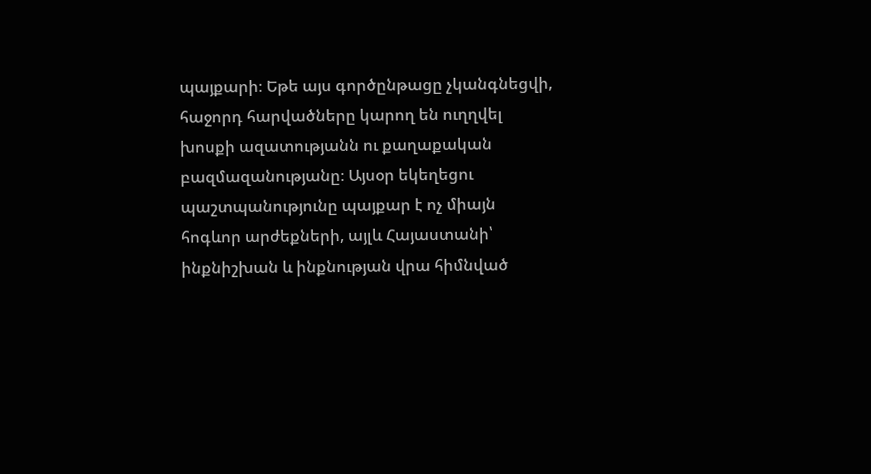պայքարի։ Եթե այս գործընթացը չկանգնեցվի, հաջորդ հարվածները կարող են ուղղվել խոսքի ազատությանն ու քաղաքական բազմազանությանը։ Այսօր եկեղեցու պաշտպանությունը պայքար է ոչ միայն հոգևոր արժեքների, այլև Հայաստանի՝ ինքնիշխան և ինքնության վրա հիմնված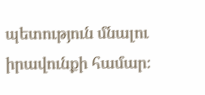պետություն մնալու իրավունքի համար։